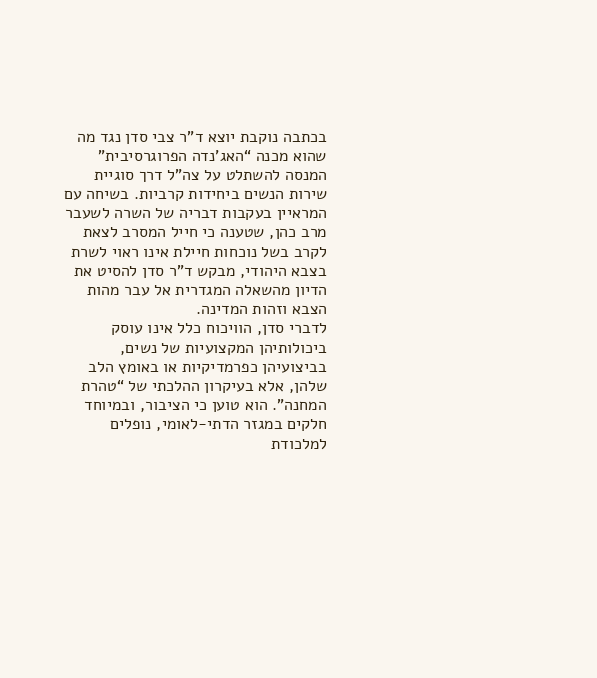בכתבה נוקבת יוצא ד”ר צבי סדן נגד מה שהוא מכנה “האג’נדה הפרוגרסיבית” המנסה להשתלט על צה”ל דרך סוגיית שירות הנשים ביחידות קרביות. בשיחה עם המראיין בעקבות דבריה של השרה לשעבר מרב כהן, שטענה כי חייל המסרב לצאת לקרב בשל נוכחות חיילת אינו ראוי לשרת בצבא היהודי, מבקש ד”ר סדן להסיט את הדיון מהשאלה המגדרית אל עבר מהות הצבא וזהות המדינה.
לדברי סדן, הוויכוח כלל אינו עוסק ביכולותיהן המקצועיות של נשים, בביצועיהן כפרמדיקיות או באומץ הלב שלהן, אלא בעיקרון ההלכתי של “טהרת המחנה”. הוא טוען כי הציבור, ובמיוחד חלקים במגזר הדתי-לאומי, נופלים למלכודת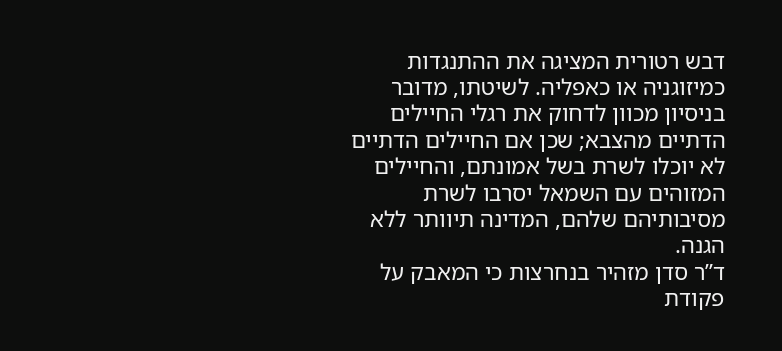דבש רטורית המציגה את ההתנגדות כמיזוגניה או כאפליה. לשיטתו, מדובר בניסיון מכוון לדחוק את רגלי החיילים הדתיים מהצבא; שכן אם החיילים הדתיים לא יוכלו לשרת בשל אמונתם, והחיילים המזוהים עם השמאל יסרבו לשרת מסיבותיהם שלהם, המדינה תיוותר ללא הגנה.
ד”ר סדן מזהיר בנחרצות כי המאבק על פקודת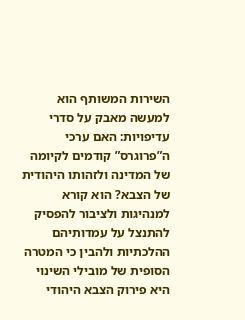השירות המשותף הוא למעשה מאבק על סדרי עדיפויות: האם ערכי ה”פרוגרס” קודמים לקיומה של המדינה ולזהותו היהודית של הצבא? הוא קורא למנהיגות ולציבור להפסיק להתנצל על עמדותיהם ההלכתיות ולהבין כי המטרה הסופית של מובילי השינוי היא פירוק הצבא היהודי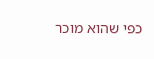כפי שהוא מוכר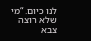לנו כיום. “מי שלא רוצה צבא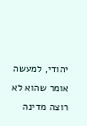יהודי, למעשה אומר שהוא לא רוצה מדינה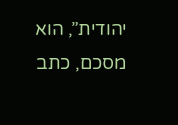יהודית”, הוא מסכם, כתב